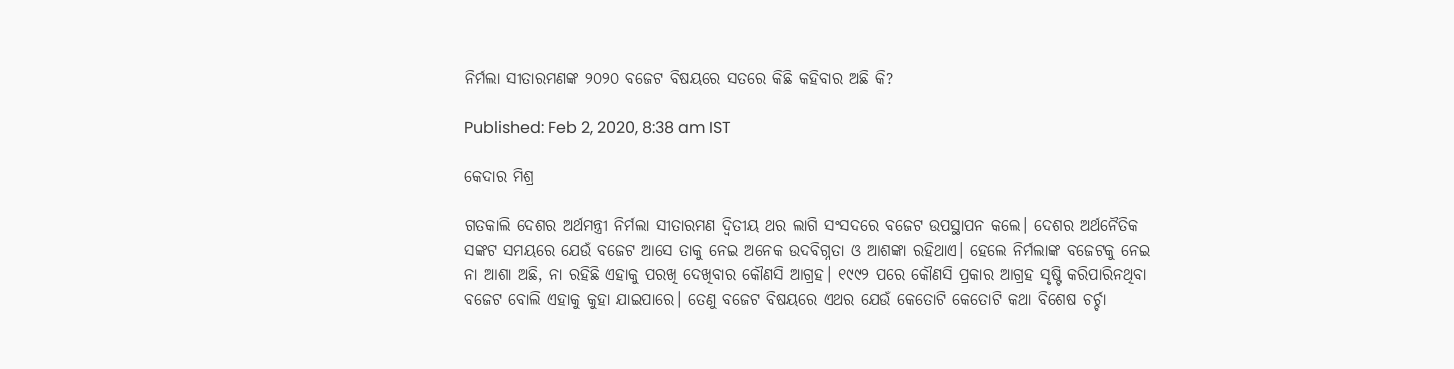ନିର୍ମଲା ସୀତାରମଣଙ୍କ ୨୦୨୦ ବଜେଟ ବିଷୟରେ ସତରେ କିଛି କହିବାର ଅଛି କି?

Published: Feb 2, 2020, 8:38 am IST

କେଦାର ମିଶ୍ର

ଗତକାଲି ଦେଶର ଅର୍ଥମନ୍ତ୍ରୀ ନିର୍ମଲା ସୀତାରମଣ ଦ୍ଵିତୀୟ ଥର ଲାଗି ସଂସଦରେ ବଜେଟ ଉପସ୍ଥାପନ କଲେ। ଦେଶର ଅର୍ଥନୈତିକ ସଙ୍କଟ ସମୟରେ ଯେଉଁ ବଜେଟ ଆସେ ତାକୁ ନେଇ ଅନେକ ଉଦବିଗ୍ନତା ଓ ଆଶଙ୍କା ରହିଥାଏ। ହେଲେ ନିର୍ମଲାଙ୍କ ବଜେଟକୁ ନେଇ ନା ଆଶା ଅଛି, ନା ରହିଛି ଏହାକୁ ପରଖି ଦେଖିବାର କୌଣସି ଆଗ୍ରହ। ୧୯୯୨ ପରେ କୌଣସି ପ୍ରକାର ଆଗ୍ରହ ସୃଷ୍ଟି କରିପାରିନଥିବା ବଜେଟ ବୋଲି ଏହାକୁ କୁହା ଯାଇପାରେ। ତେଣୁ ବଜେଟ ବିଷୟରେ ଏଥର ଯେଉଁ କେତୋଟି କେତୋଟି କଥା ବିଶେଷ ଚର୍ଚ୍ଚା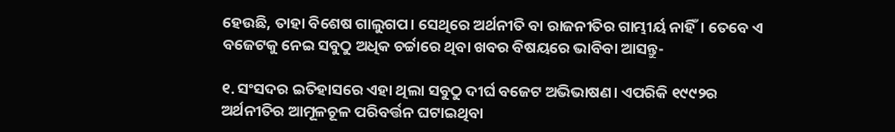ହେଉଛି, ତାହା ବିଶେଷ ଗାଲୁଗପ। ସେଥିରେ ଅର୍ଥନୀତି ବା ରାଜନୀତିର ଗାମ୍ଭୀର୍ୟ ନାହିଁ। ତେବେ ଏ ବଜେଟକୁ ନେଇ ସବୁଠୁ ଅଧିକ ଚର୍ଚ୍ଚାରେ ଥିବା ଖବର ବିଷୟରେ ଭାବିବା ଆସନ୍ତୁ-

୧. ସଂସଦର ଇତିହାସରେ ଏହା ଥିଲା ସବୁଠୁ ଦୀର୍ଘ ବଜେଟ ଅଭିଭାଷଣ। ଏପରିକି ୧୯୯୨ର ଅର୍ଥନୀତିର ଆମୂଳଚୂଳ ପରିବର୍ତ୍ତନ ଘଟାଇଥିବା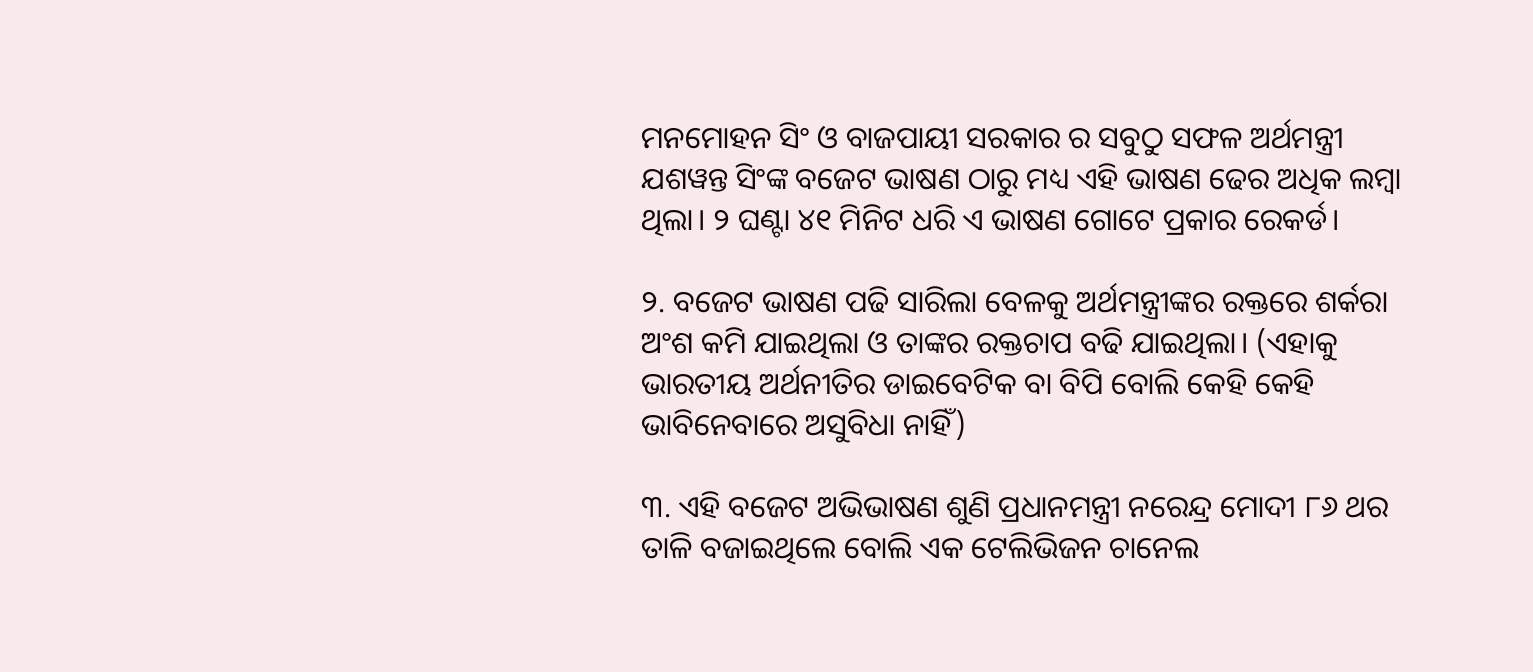ମନମୋହନ ସିଂ ଓ ବାଜପାୟୀ ସରକାର ର ସବୁଠୁ ସଫଳ ଅର୍ଥମନ୍ତ୍ରୀ ଯଶୱନ୍ତ ସିଂଙ୍କ ବଜେଟ ଭାଷଣ ଠାରୁ ମଧ୍ୟ ଏହି ଭାଷଣ ଢେର ଅଧିକ ଲମ୍ବା ଥିଲା। ୨ ଘଣ୍ଟା ୪୧ ମିନିଟ ଧରି ଏ ଭାଷଣ ଗୋଟେ ପ୍ରକାର ରେକର୍ଡ।

୨. ବଜେଟ ଭାଷଣ ପଢି ସାରିଲା ବେଳକୁ ଅର୍ଥମନ୍ତ୍ରୀଙ୍କର ରକ୍ତରେ ଶର୍କରା ଅଂଶ କମି ଯାଇଥିଲା ଓ ତାଙ୍କର ରକ୍ତଚାପ ବଢି ଯାଇଥିଲା। (ଏହାକୁ ଭାରତୀୟ ଅର୍ଥନୀତିର ଡାଇବେଟିକ ବା ବିପି ବୋଲି କେହି କେହି ଭାବିନେବାରେ ଅସୁବିଧା ନାହିଁ)

୩. ଏହି ବଜେଟ ଅଭିଭାଷଣ ଶୁଣି ପ୍ରଧାନମନ୍ତ୍ରୀ ନରେନ୍ଦ୍ର ମୋଦୀ ୮୬ ଥର ତାଳି ବଜାଇଥିଲେ ବୋଲି ଏକ ଟେଲିଭିଜନ ଚାନେଲ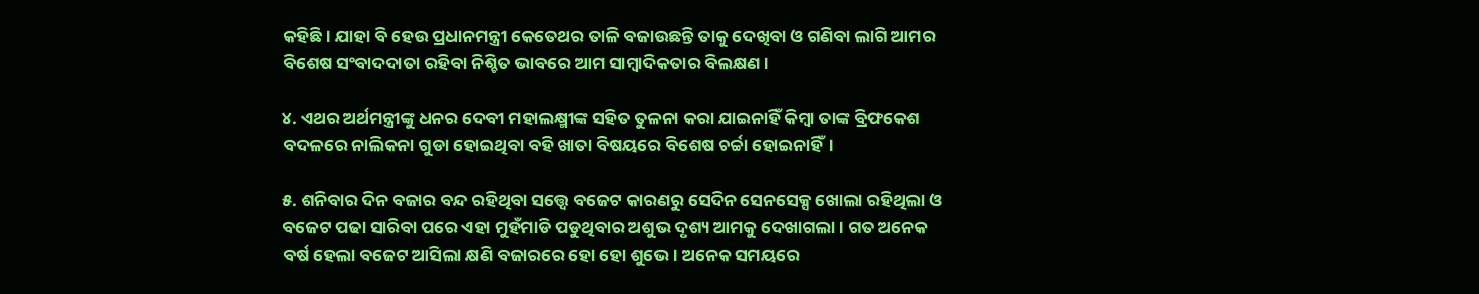କହିଛି। ଯାହା ବି ହେଉ ପ୍ରଧାନମନ୍ତ୍ରୀ କେତେଥର ତାଳି ବଜାଉଛନ୍ତି ତାକୁ ଦେଖିବା ଓ ଗଣିବା ଲାଗି ଆମର ବିଶେଷ ସଂବାଦଦାତା ରହିବା ନିଶ୍ଚିତ ଭାବରେ ଆମ ସାମ୍ବାଦିକତାର ବିଲକ୍ଷଣ।

୪. ଏଥର ଅର୍ଥମନ୍ତ୍ରୀଙ୍କୁ ଧନର ଦେବୀ ମହାଲକ୍ଷ୍ମୀଙ୍କ ସହିତ ତୁଳନା କରା ଯାଇନାହିଁ କିମ୍ବା ତାଙ୍କ ବ୍ରିଫକେଶ ବଦଳରେ ନାଲିକନା ଗୁଡା ହୋଇଥିବା ବହି ଖାତା ବିଷୟରେ ବିଶେଷ ଚର୍ଚ୍ଚା ହୋଇନାହିଁ।

୫. ଶନିବାର ଦିନ ବଜାର ବନ୍ଦ ରହିଥିବା ସତ୍ତ୍ୱେ ବଜେଟ କାରଣରୁ ସେଦିନ ସେନସେକ୍ସ ଖୋଲା ରହିଥିଲା ଓ ବଜେଟ ପଢା ସାରିବା ପରେ ଏହା ମୁହଁମାଡି ପଡୁଥିବାର ଅଶୁଭ ଦୃଶ୍ୟ ଆମକୁ ଦେଖାଗଲା। ଗତ ଅନେକ ବର୍ଷ ହେଲା ବଜେଟ ଆସିଲା କ୍ଷଣି ବଜାରରେ ହୋ ହୋ ଶୁଭେ। ଅନେକ ସମୟରେ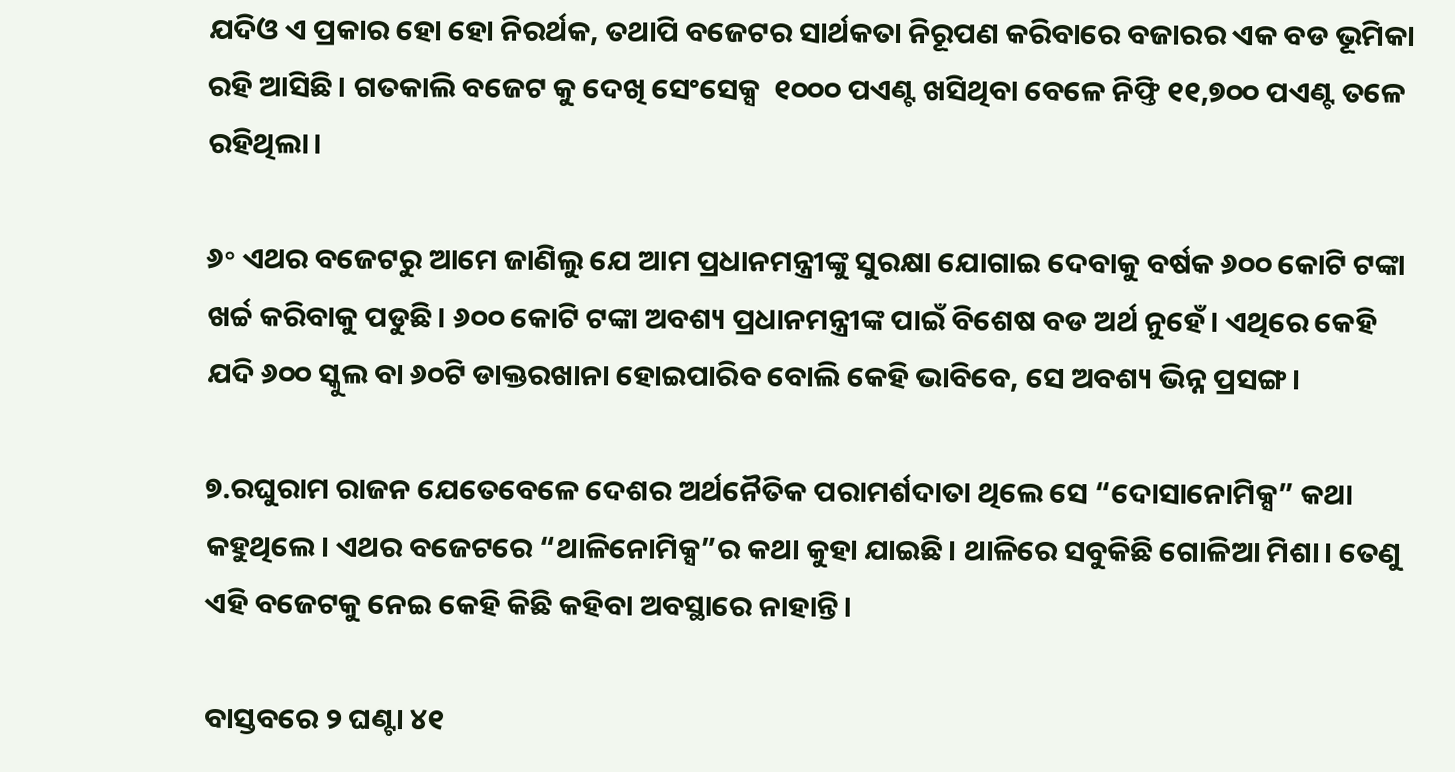ଯଦିଓ ଏ ପ୍ରକାର ହୋ ହୋ ନିରର୍ଥକ, ତଥାପି ବଜେଟର ସାର୍ଥକତା ନିରୂପଣ କରିବାରେ ବଜାରର ଏକ ବଡ ଭୂମିକା ରହି ଆସିଛି। ଗତକାଲି ବଜେଟ କୁ ଦେଖି ସେଂସେକ୍ସ  ୧୦୦୦ ପଏଣ୍ଟ ଖସିଥିବା ବେଳେ ନିଫ୍ତି ୧୧,୭୦୦ ପଏଣ୍ଟ ତଳେ ରହିଥିଲା।

୬॰ ଏଥର ବଜେଟରୁ ଆମେ ଜାଣିଲୁ ଯେ ଆମ ପ୍ରଧାନମନ୍ତ୍ରୀଙ୍କୁ ସୁରକ୍ଷା ଯୋଗାଇ ଦେବାକୁ ବର୍ଷକ ୬୦୦ କୋଟି ଟଙ୍କା ଖର୍ଚ୍ଚ କରିବାକୁ ପଡୁଛି। ୬୦୦ କୋଟି ଟଙ୍କା ଅବଶ୍ୟ ପ୍ରଧାନମନ୍ତ୍ରୀଙ୍କ ପାଇଁ ବିଶେଷ ବଡ ଅର୍ଥ ନୁହେଁ। ଏଥିରେ କେହି ଯଦି ୬୦୦ ସ୍କୁଲ ବା ୬୦ଟି ଡାକ୍ତରଖାନା ହୋଇପାରିବ ବୋଲି କେହି ଭାବିବେ, ସେ ଅବଶ୍ୟ ଭିନ୍ନ ପ୍ରସଙ୍ଗ।

୭.ରଘୁରାମ ରାଜନ ଯେତେବେଳେ ଦେଶର ଅର୍ଥନୈତିକ ପରାମର୍ଶଦାତା ଥିଲେ ସେ “ଦୋସାନୋମିକ୍ସ” କଥା କହୁଥିଲେ। ଏଥର ବଜେଟରେ “ଥାଳିନୋମିକ୍ସ”ର କଥା କୁହା ଯାଇଛି। ଥାଳିରେ ସବୁକିଛି ଗୋଳିଆ ମିଶା। ତେଣୁ ଏହି ବଜେଟକୁ ନେଇ କେହି କିଛି କହିବା ଅବସ୍ଥାରେ ନାହାନ୍ତି।

ବାସ୍ତବରେ ୨ ଘଣ୍ଟା ୪୧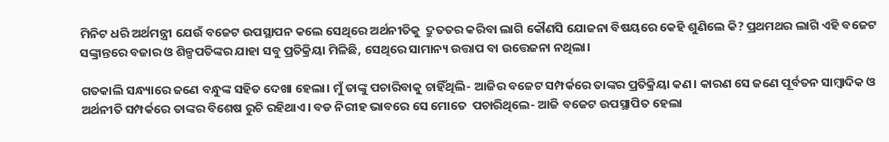ମିନିଟ ଧରି ଅର୍ଥମନ୍ତ୍ରୀ ଯେଉଁ ବଜେଟ ଉପସ୍ଥାପନ କଲେ ସେଥିରେ ଅର୍ଥନୀତିକୁ  ଦ୍ରୁତତର କରିବା ଲାଗି କୌଣସି ଯୋଜନା ବିଷୟରେ କେହି ଶୁଣିଲେ କି? ପ୍ରଥମଥର ଲାଗି ଏହି ବଜେଟ ସଙ୍କ୍ରାନ୍ତରେ ବଜାର ଓ ଶିଳ୍ପପତିଙ୍କର ଯାହା ସବୁ ପ୍ରତିକ୍ରିୟା ମିଳିଛି, ସେଥିରେ ସାମାନ୍ୟ ଉତ୍ତାପ ବା ଉତ୍ତେଜନା ନଥିଲା।

ଗତକାଲି ସନ୍ଧ୍ୟାରେ ଜଣେ ବନ୍ଧୁଙ୍କ ସହିତ ଦେଖା ହେଲା। ମୁଁ ତାଙ୍କୁ ପଚାରିବାକୁ ଚାହିଁଥିଲି- ଆଜିର ବଜେଟ ସମ୍ପର୍କରେ ତାଙ୍କର ପ୍ରତିକ୍ରିୟା କଣ। କାରଣ ସେ ଜଣେ ପୂର୍ବତନ ସାମ୍ବାଦିକ ଓ ଅର୍ଥନୀତି ସମ୍ପର୍କରେ ତାଙ୍କର ବିଶେଷ ରୁଚି ରହିଥାଏ। ବଡ ନିରୀହ ଭାବରେ ସେ ମୋତେ  ପଚାରିଥିଲେ- ଆଜି ବଜେଟ ଉପସ୍ଥାପିତ ହେଲା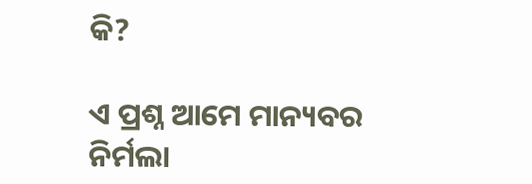କି?

ଏ ପ୍ରଶ୍ନ ଆମେ ମାନ୍ୟବର ନିର୍ମଲା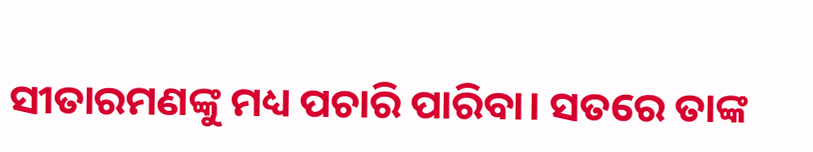ସୀତାରମଣଙ୍କୁ ମଧ୍ୟ ପଚାରି ପାରିବା। ସତରେ ତାଙ୍କ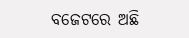ବଜେଟରେ ଅଛି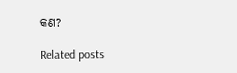କଣ?

Related posts